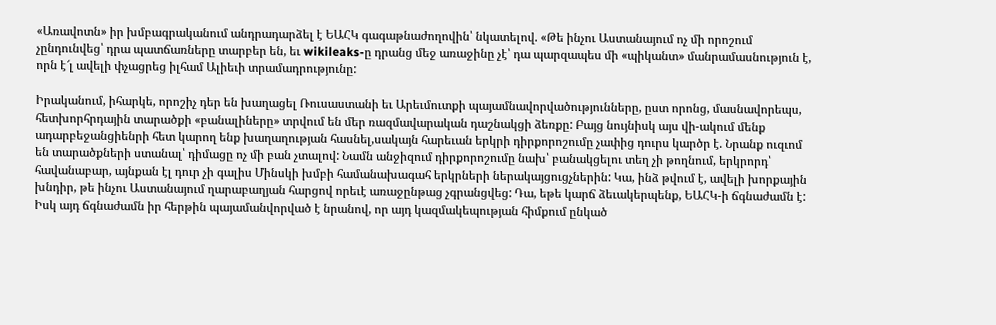«Առավոտն» իր խմբագրականում անդրադարձել է ԵԱՀԿ գագաթնաժողովին՝ նկատելով. «Թե ինչու Աստանայում ոչ մի որոշում չընդունվեց՝ դրա պատճառները տարբեր են, եւ wikileaks-ը դրանց մեջ առաջինը չէ՝ դա պարզապես մի «պիկանտ» մանրամասնություն է, որն է՜լ ավելի փչացրեց իլհամ Ալիեւի տրամադրությունը:

Իրականում, իհարկե, որոշիչ դեր են խաղացել Ռուսաստանի եւ Արեւմուտքի պայամնավորվածությունները, ըստ որոնց, մասնավորեպս, հետխորհրդային տարածքի «բանալիները» տրվում են մեր ռազմավարական դաշնակցի ձեռքը: Բայց նույնիսկ այս վի-ակում մենք ադարբեջանցիենրի հետ կարող ենք խաղաղության հասնել,սակայն հարեւան երկրի դիրքորոշումը չափից դուրս կարծր է. Նրանք ուզւոմ են տարածքների ստանալ՝ դիմացը ոչ մի բան չտալով: Նամն անջիզում դիրքորոշումը նախ՝ բանակցելու տեղ չի թողնում, երկրորդ՝ հավանաբար, այնքան էլ դուր չի գալիս Մինսկի խմբի համանախագահ երկրների ներակայցուցչներին: Կա, ինձ թվում է, ավելի խորքային խնդիր, թե ինչու Աստանայում ղարաբաղյան հարցով որեւէ առաջընթաց չգրանցվեց: Դա, եթե կարճ ձեւակերպենք, ԵԱՀԿ-ի ճգնաժամն է: Իսկ այդ ճգնաժամն իր հերթին պայամանվորված է նրանով, որ այդ կազմակեպության հիմքում ընկած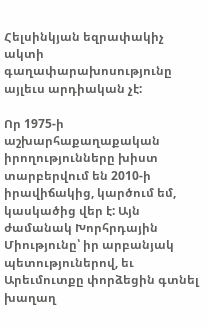Հելսինկյան եզրափակիչ ակտի գաղափարախոսությունը այլեւս արդիական չէ:

Որ 1975-ի աշխարհաքաղաքական իրողությունները խիստ տարբերվում են 2010-ի իրավիճակից, կարծում եմ, կասկածից վեր է: Այն ժամանակ Խորհրդային Միությունը՝ իր արբանյակ պետություներով, եւ Արեւմուտքը փորձեցին գտնել խաղաղ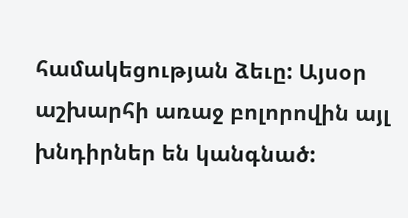համակեցության ձեւը: Այսօր աշխարհի առաջ բոլորովին այլ խնդիրներ են կանգնած: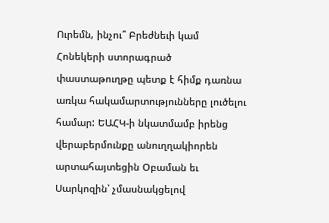Ուրեմն, ինչու՞ Բրեժնեւի կամ Հոնեկերի ստորագրած փաստաթուղթը պետք է հիմք դառնա առկա հակամարտությունները լուծելու համար: ԵԱՀԿ-ի նկատմամբ իրենց վերաբերմունքը անուղղակիորեն արտահայտեցին Օբաման եւ Սարկոզին՝ չմասնակցելով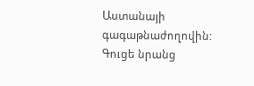Աստանայի գագաթնաժողովին: Գուցե նրանց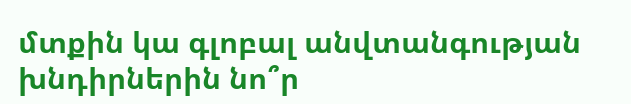մտքին կա գլոբալ անվտանգության խնդիրներին նո՞ր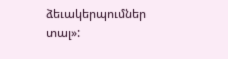ձեւակերպումներ տալ»: